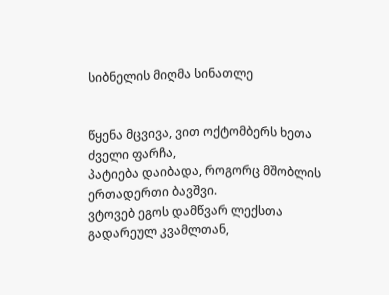სიბნელის მიღმა სინათლე


წყენა მცვივა, ვით ოქტომბერს ხეთა ძველი ფარჩა,
პატიება დაიბადა, როგორც მშობლის ერთადერთი ბავშვი.
ვტოვებ ეგოს დამწვარ ლექსთა გადარეულ კვამლთან,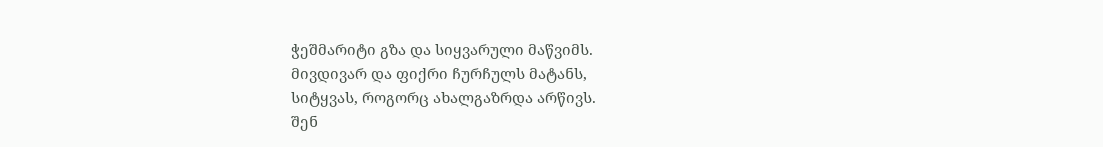ჭეშმარიტი გზა და სიყვარული მაწვიმს.
მივდივარ და ფიქრი ჩურჩულს მატანს,
სიტყვას, როგორც ახალგაზრდა არწივს.
შენ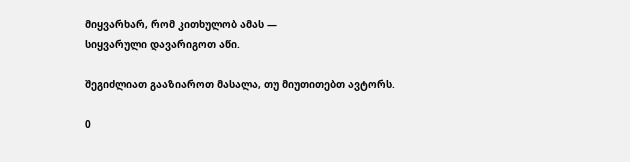მიყვარხარ, რომ კითხულობ ამას —
სიყვარული დავარიგოთ აწი.

შეგიძლიათ გააზიაროთ მასალა, თუ მიუთითებთ ავტორს.

0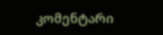კომენტარი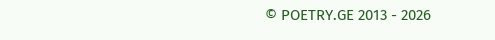© POETRY.GE 2013 - 2026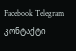Facebook Telegram კონტაქტი